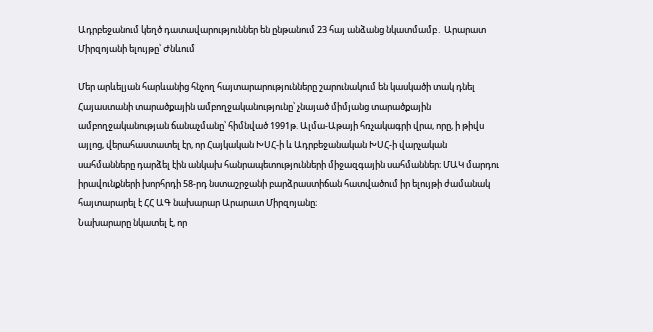Ադրբեջանում կեղծ դատավարություններ են ընթանում 23 հայ անձանց նկատմամբ․ Արարատ Միրզոյանի ելույթը՝ Ժնևում

Մեր արևելյան հարևանից հնչող հայտարարությունները շարունակում են կասկածի տակ դնել Հայաստանի տարածքային ամբողջականությունը՝ չնայած միմյանց տարածքային ամբողջականության ճանաչմանը՝ հիմնված 1991թ. Ալմա-Աթայի հռչակագրի վրա, որը, ի թիվս այլոց, վերահաստատել էր, որ Հայկական ԽՍՀ-ի և Ադրբեջանական ԽՍՀ-ի վարչական սահմանները դարձել էին անկախ հանրապետությունների միջազգային սահմաններ։ ՄԱԿ մարդու իրավունքների խորհրդի 58-րդ նստաշրջանի բարձրաստիճան հատվածում իր ելույթի ժամանակ հայտարարել է ՀՀ ԱԳ նախարար Արարատ Միրզոյանը։
Նախարարը նկատել է, որ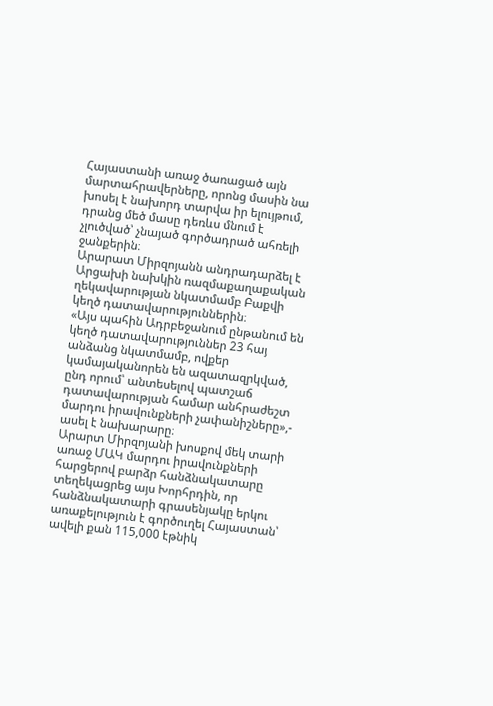Հայաստանի առաջ ծառացած այն մարտահրավերները, որոնց մասին նա խոսել է նախորդ տարվա իր ելույթում, դրանց մեծ մասը դեռևս մնում է չլուծված՝ չնայած գործադրած ահռելի ջանքերին։
Արարատ Միրզոյանն անդրադարձել է Արցախի նախկին ռազմաքաղաքական ղեկավարության նկատմամբ Բաքվի կեղծ դատավարություններին։
«Այս պահին Ադրբեջանում ընթանում են կեղծ դատավարություններ 23 հայ անձանց նկատմամբ, ովքեր կամայականորեն են ազատազրկված, ընդ որում՝ անտեսելով պատշաճ դատավարության համար անհրաժեշտ մարդու իրավունքների չափանիշները»,- ասել է նախարարը։
Արարտ Միրզոյանի խոսքով մեկ տարի առաջ ՄԱԿ մարդու իրավունքների հարցերով բարձր հանձնակատարը տեղեկացրեց այս Խորհրդին, որ հանձնակատարի գրասենյակը երկու առաքելություն է գործուղել Հայաստան՝ ավելի քան 115,000 էթնիկ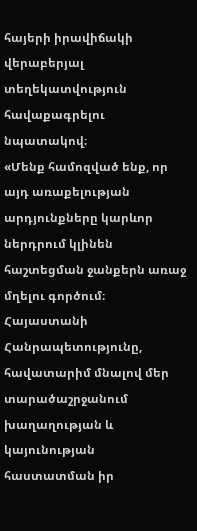հայերի իրավիճակի վերաբերյալ տեղեկատվություն հավաքագրելու նպատակով։
«Մենք համոզված ենք, որ այդ առաքելության արդյունքները կարևոր ներդրում կլինեն հաշտեցման ջանքերն առաջ մղելու գործում։
Հայաստանի Հանրապետությունը, հավատարիմ մնալով մեր տարածաշրջանում խաղաղության և կայունության հաստատման իր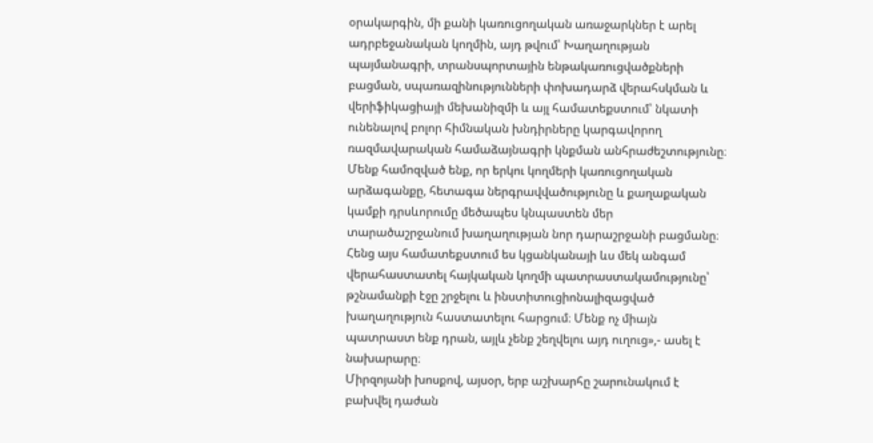օրակարգին, մի քանի կառուցողական առաջարկներ է արել ադրբեջանական կողմին, այդ թվում՝ Խաղաղության պայմանագրի, տրանսպորտային ենթակառուցվածքների բացման, սպառազինությունների փոխադարձ վերահսկման և վերիֆիկացիայի մեխանիզմի և այլ համատեքստում՝ նկատի ունենալով բոլոր հիմնական խնդիրները կարգավորող ռազմավարական համաձայնագրի կնքման անհրաժեշտությունը։ Մենք համոզված ենք, որ երկու կողմերի կառուցողական արձագանքը, հետագա ներգրավվածությունը և քաղաքական կամքի դրսևորումը մեծապես կնպաստեն մեր տարածաշրջանում խաղաղության նոր դարաշրջանի բացմանը։ Հենց այս համատեքստում ես կցանկանայի ևս մեկ անգամ վերահաստատել հայկական կողմի պատրաստակամությունը՝ թշնամանքի էջը շրջելու և ինստիտուցիոնալիզացված խաղաղություն հաստատելու հարցում։ Մենք ոչ միայն պատրաստ ենք դրան, այլև չենք շեղվելու այդ ուղուց»,- ասել է նախարարը։
Միրզոյանի խոսքով, այսօր, երբ աշխարհը շարունակում է բախվել դաժան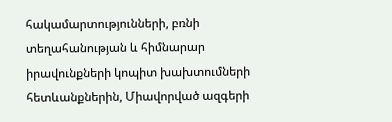հակամարտությունների, բռնի տեղահանության և հիմնարար իրավունքների կոպիտ խախտումների հետևանքներին, Միավորված ազգերի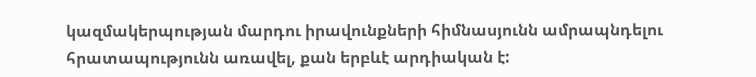կազմակերպության մարդու իրավունքների հիմնասյունն ամրապնդելու հրատապությունն առավել, քան երբևէ արդիական է: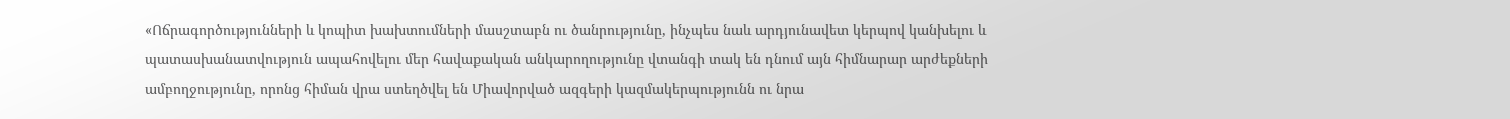«Ոճրագործությունների և կոպիտ խախտումների մասշտաբն ու ծանրությունը, ինչպես նաև արդյունավետ կերպով կանխելու և պատասխանատվություն ապահովելու մեր հավաքական անկարողությունը վտանգի տակ են դնում այն հիմնարար արժեքների ամբողջությունը, որոնց հիման վրա ստեղծվել են Միավորված ազգերի կազմակերպությունն ու նրա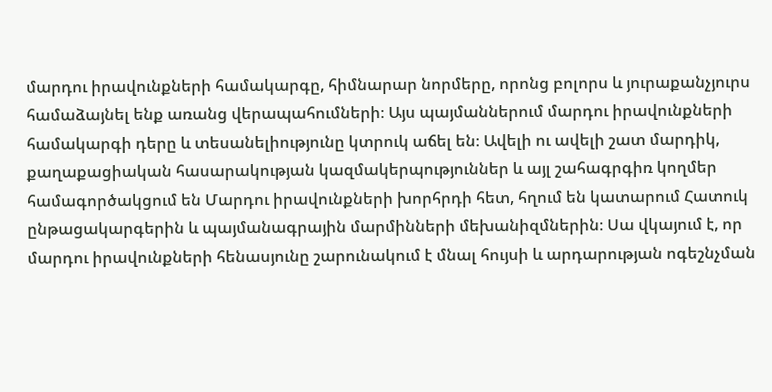մարդու իրավունքների համակարգը, հիմնարար նորմերը, որոնց բոլորս և յուրաքանչյուրս համաձայնել ենք առանց վերապահումների։ Այս պայմաններում մարդու իրավունքների համակարգի դերը և տեսանելիությունը կտրուկ աճել են։ Ավելի ու ավելի շատ մարդիկ, քաղաքացիական հասարակության կազմակերպություններ և այլ շահագրգիռ կողմեր համագործակցում են Մարդու իրավունքների խորհրդի հետ, հղում են կատարում Հատուկ ընթացակարգերին և պայմանագրային մարմինների մեխանիզմներին։ Սա վկայում է, որ մարդու իրավունքների հենասյունը շարունակում է մնալ հույսի և արդարության ոգեշնչման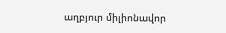աղբյուր միլիոնավոր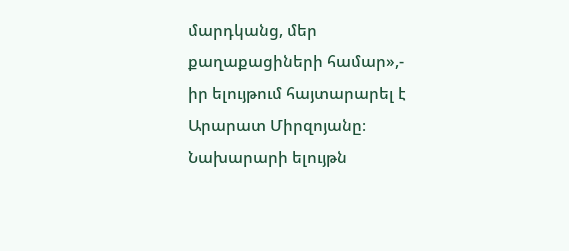մարդկանց, մեր քաղաքացիների համար»,- իր ելույթում հայտարարել է Արարատ Միրզոյանը։
Նախարարի ելույթն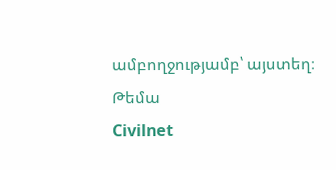ամբողջությամբ՝ այստեղ։
Թեմա
Civilnet